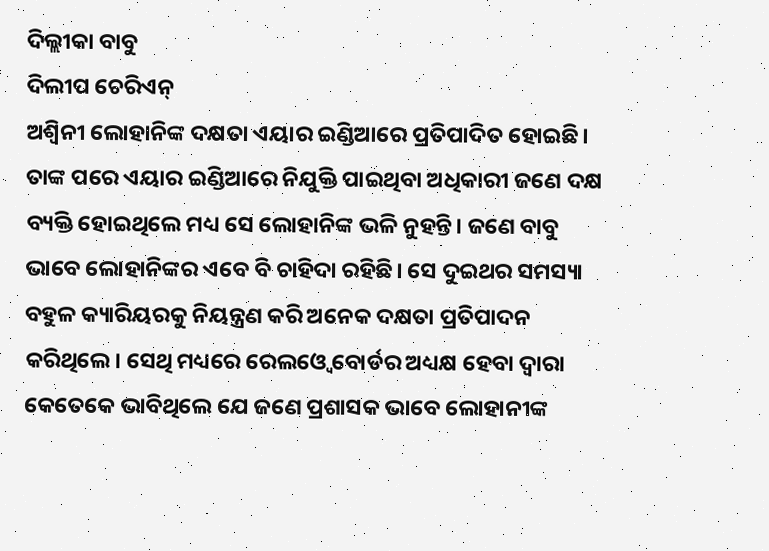ଦିଲ୍ଲୀକା ବାବୁ
ଦିଲୀପ ଚେରିଏନ୍
ଅଶ୍ୱିନୀ ଲୋହାନିଙ୍କ ଦକ୍ଷତା ଏୟାର ଇଣ୍ଡିଆରେ ପ୍ରତିପାଦିତ ହୋଇଛି। ତାଙ୍କ ପରେ ଏୟାର ଇଣ୍ଡିଆରେ ନିଯୁକ୍ତି ପାଇଥିବା ଅଧିକାରୀ ଜଣେ ଦକ୍ଷ ବ୍ୟକ୍ତି ହୋଇଥିଲେ ମଧ୍ୟ ସେ ଲୋହାନିଙ୍କ ଭଳି ନୁହନ୍ତି। ଜଣେ ବାବୁ ଭାବେ ଲୋହାନିଙ୍କର ଏବେ ବି ଚାହିଦା ରହିଛି। ସେ ଦୁଇଥର ସମସ୍ୟା ବହୁଳ କ୍ୟାରିୟରକୁ ନିୟନ୍ତ୍ରଣ କରି ଅନେକ ଦକ୍ଷତା ପ୍ରତିପାଦନ କରିଥିଲେ। ସେଥି ମଧ୍ୟରେ ରେଲଓ୍ବେ ବୋର୍ଡର ଅଧ୍ୟକ୍ଷ ହେବା ଦ୍ୱାରା କେତେକେ ଭାବିଥିଲେ ଯେ ଜଣେ ପ୍ରଶାସକ ଭାବେ ଲୋହାନୀଙ୍କ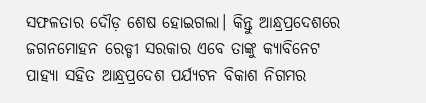ସଫଳତାର ଦୌଡ଼ ଶେଷ ହୋଇଗଲା। କିନ୍ତୁ ଆନ୍ଧ୍ରପ୍ରଦେଶରେ ଜଗନମୋହନ ରେଡ୍ଡୀ ସରକାର ଏବେ ତାଙ୍କୁ କ୍ୟାବିନେଟ ପାହ୍ୟା ସହିତ ଆନ୍ଧ୍ରପ୍ରଦେଶ ପର୍ଯ୍ୟଟନ ବିକାଶ ନିଗମର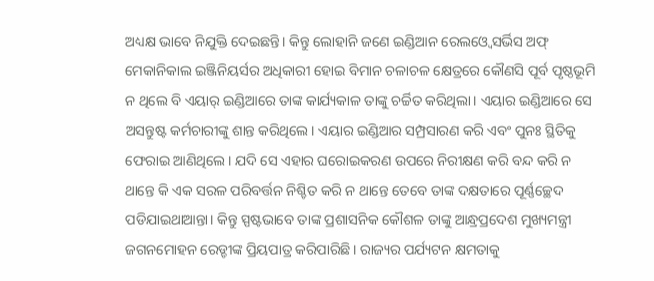ଅଧ୍ୟକ୍ଷ ଭାବେ ନିଯୁକ୍ତି ଦେଇଛନ୍ତି। କିନ୍ତୁ ଲୋହାନି ଜଣେ ଇଣ୍ଡିଆନ ରେଲଓ୍ବେ ସର୍ଭିସ ଅଫ୍ ମେକାନିକାଲ ଇଞ୍ଜିନିୟର୍ସର ଅଧିକାରୀ ହୋଇ ବିମାନ ଚଳାଚଳ କ୍ଷେତ୍ରରେ କୌଣସି ପୂର୍ବ ପୃଷ୍ଠଭୂମି ନ ଥିଲେ ବି ଏୟାର୍ ଇଣ୍ଡିଆରେ ତାଙ୍କ କାର୍ଯ୍ୟକାଳ ତାଙ୍କୁ ଚର୍ଚ୍ଚିତ କରିଥିଲା। ଏୟାର ଇଣ୍ଡିଆରେ ସେ ଅସନ୍ତୁଷ୍ଟ କର୍ମଚାରୀଙ୍କୁ ଶାନ୍ତ କରିଥିଲେ। ଏୟାର ଇଣ୍ଡିଆର ସମ୍ପ୍ରସାରଣ କରି ଏବଂ ପୁନଃ ସ୍ଥିତିକୁ ଫେରାଇ ଆଣିଥିଲେ। ଯଦି ସେ ଏହାର ଘରୋଇକରଣ ଉପରେ ନିରୀକ୍ଷଣ କରି ବନ୍ଦ କରି ନ ଥାନ୍ତେ କି ଏକ ସରଳ ପରିବର୍ତ୍ତନ ନିଶ୍ଚିତ କରି ନ ଥାନ୍ତେ ତେବେ ତାଙ୍କ ଦକ୍ଷତାରେ ପୂର୍ଣ୍ଣଚ୍ଛେଦ ପଡିଯାଇଥାଆନ୍ତା। କିନ୍ତୁ ସ୍ପଷ୍ଟଭାବେ ତାଙ୍କ ପ୍ରଶାସନିକ କୌଶଳ ତାଙ୍କୁ ଆନ୍ଧ୍ରପ୍ରଦେଶ ମୁଖ୍ୟମନ୍ତ୍ରୀ ଜଗନମୋହନ ରେଡ୍ଡୀଙ୍କ ପ୍ରିୟପାତ୍ର କରିପାରିଛି। ରାଜ୍ୟର ପର୍ଯ୍ୟଟନ କ୍ଷମତାକୁ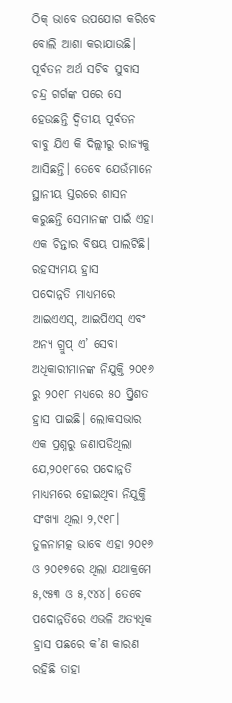ଠିକ୍ ଭାବେ ଉପଯୋଗ କରିବେ ବୋଲି ଆଶା କରାଯାଉଛି। ପୂର୍ବତନ ଅର୍ଥ ସଚିବ ସୁବାସ ଚନ୍ଦ୍ର ଗର୍ଗଙ୍କ ପରେ ସେ ହେଉଛନ୍ତି ଦ୍ୱିତୀୟ ପୂର୍ବତନ ବାବୁ ଯିଏ କି ଦିଲ୍ଲୀରୁ ରାଜ୍ୟକୁ ଆସିଛନ୍ତି। ତେବେ ଯେଉଁମାନେ ସ୍ଥାନୀୟ ସ୍ତରରେ ଶାସନ କରୁଛନ୍ତି ସେମାନଙ୍କ ପାଇଁ ଏହା ଏକ ଚିନ୍ତାର ବିଷୟ ପାଲଟିଛି।
ରହସ୍ୟମୟ ହ୍ରାସ
ପଦୋନ୍ନତି ମାଧ୍ୟମରେ ଆଇଏଏସ୍, ଆଇପିଏସ୍ ଏବଂ ଅନ୍ୟ ଗ୍ରୁପ୍ ଏ’ ସେବା ଅଧିକାରୀମାନଙ୍କ ନିଯୁକ୍ତି ୨୦୧୬ ରୁ ୨୦୧୮ ମଧ୍ୟରେ ୫୦ ପ୍ର୍ତିଶତ ହ୍ରାସ ପାଇଛି। ଲୋକସଭାର ଏକ ପ୍ରଶ୍ନରୁ ଜଣାପଡିଥିଲା ଯେ,୨୦୧୮ରେ ପଦୋନ୍ନତି ମାଧ୍ୟମରେ ହୋଇଥିବା ନିଯୁକ୍ତି ସଂଖ୍ୟା ଥିଲା ୨,୯୧୮। ତୁଳନାମତ୍କ ଭାବେ ଏହା ୨୦୧୬ ଓ ୨୦୧୭ରେ ଥିଲା ଯଥାକ୍ରମେ ୫,୯୫୩ ଓ ୫,୯୪୪। ତେବେ ପଦୋନ୍ନତିରେ ଏଭଳି ଅତ୍ୟଧିକ ହ୍ରାସ ପଛରେ କ’ଣ କାରଣ ରହିଛି ତାହା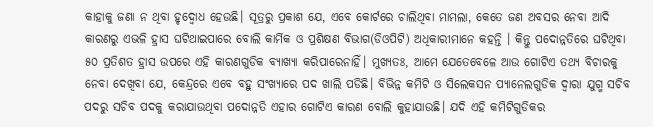କାହାକୁ ଜଣା ନ ଥିବା ହୃଦ୍ବୋଧ ହେଉଛି। ସୂତ୍ରରୁ ପ୍ରକାଶ ଯେ, ଏବେ କୋର୍ଟରେ ଚାଲିଥିବା ମାମଲା, କେତେ ଜଣ ଅବସର ନେବା ଆଦି କାରଣରୁ ଏଭଳି ହ୍ରାସ ଘଟିଥାଇପାରେ ବୋଲି କାର୍ମିକ ଓ ପ୍ରଶିକ୍ଷଣ ବିଭାଗ(ଡିଓପିଟି) ଅଧିକାରୀମାନେ କହନ୍ତି । କିନ୍ତୁ ପଦୋନ୍ନତିରେ ଘଟିଥିବା ୫୦ ପ୍ରତିଶତ ହ୍ରାସ ଉପରେ ଏହି କାରଣଗୁଡିକ ବ୍ୟାଖ୍ୟା କରିପାରେନାହିଁ। ମୁଖ୍ୟତଃ, ଆମେ ଯେତେବେଳେ ଆଉ ଗୋଟିଏ ତଥ୍ୟ ବିଚାରକୁ ନେବା ଦେଖିବା ଯେ, କେନ୍ଦ୍ରରେ ଏବେ ବହୁ ସଂଖ୍ୟାରେ ପଦ ଖାଲି ପଡିଛି। ବିଭିନ୍ନ କମିଟି ଓ ସିଲେକସନ ପ୍ୟାନେଲଗୁଡିକ ଦ୍ୱାରା ଯୁଗ୍ମ ସଚିବ ପଦରୁ ସଚିବ ପଦକୁ କରାଯାଉଥିବା ପଦୋନ୍ନତି ଏହାର ଗୋଟିଏ କାରଣ ବୋଲି କୁହାଯାଉଛି। ଯଦି ଏହି କମିଟିଗୁଡିକର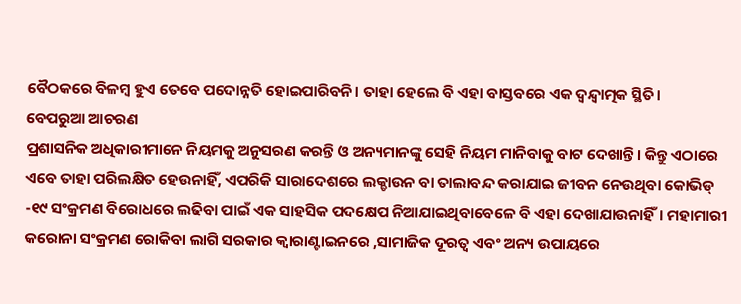ବୈଠକରେ ବିଳମ୍ବ ହୁଏ ତେବେ ପଦୋନ୍ନତି ହୋଇପାରିବନି। ତାହା ହେଲେ ବି ଏହା ବାସ୍ତବରେ ଏକ ଦ୍ୱନ୍ଦ୍ୱାତ୍ମକ ସ୍ଥିତି।
ବେପରୁଆ ଆଚରଣ
ପ୍ରଶାସନିକ ଅଧିକାରୀମାନେ ନିୟମକୁ ଅନୁସରଣ କରନ୍ତି ଓ ଅନ୍ୟମାନଙ୍କୁ ସେହି ନିୟମ ମାନିବାକୁ ବାଟ ଦେଖାନ୍ତି। କିନ୍ତୁ ଏଠାରେ ଏବେ ତାହା ପରିଲକ୍ଷିତ ହେଉନାହିଁ, ଏପରିକି ସାରାଦେଶରେ ଲକ୍ଡାଉନ ବା ତାଲାବନ୍ଦ କରାଯାଇ ଜୀବନ ନେଉଥିବା କୋଭିଡ୍ -୧୯ ସଂକ୍ରମଣ ବିରୋଧରେ ଲଢିବା ପାଇଁ ଏକ ସାହସିକ ପଦକ୍ଷେପ ନିଆଯାଇଥିବାବେଳେ ବି ଏହା ଦେଖାଯାଉନାହିଁ। ମହାମାରୀ କରୋନା ସଂକ୍ରମଣ ରୋକିବା ଲାଗି ସରକାର କ୍ୱାରାଣ୍ଟାଇନରେ ,ସାମାଜିକ ଦୂରତ୍ୱ ଏବଂ ଅନ୍ୟ ଉପାୟରେ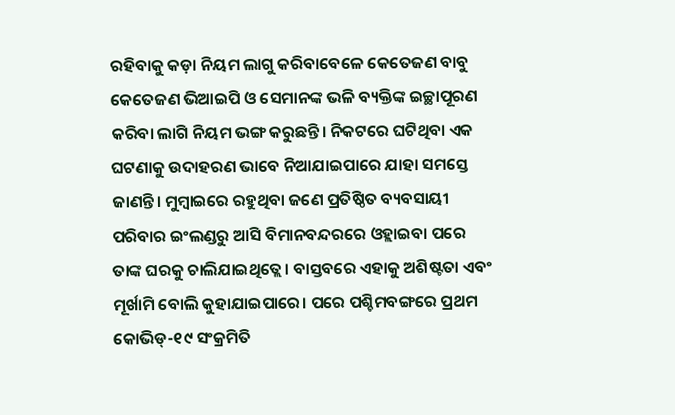ରହିବାକୁ କଡ଼ା ନିୟମ ଲାଗୁ କରିବାବେଳେ କେତେଜଣ ବାବୁ କେତେଜଣ ଭିଆଇପି ଓ ସେମାନଙ୍କ ଭଳି ବ୍ୟକ୍ତିଙ୍କ ଇଚ୍ଛାପୂରଣ କରିବା ଲାଗି ନିୟମ ଭଙ୍ଗ କରୁଛନ୍ତି। ନିକଟରେ ଘଟିଥିବା ଏକ ଘଟଣାକୁ ଉଦାହରଣ ଭାବେ ନିଆଯାଇପାରେ ଯାହା ସମସ୍ତେ ଜାଣନ୍ତି। ମୁମ୍ବାଇରେ ରହୁଥିବା ଜଣେ ପ୍ରତିଷ୍ଠିତ ବ୍ୟବସାୟୀ ପରିବାର ଇଂଲଣ୍ଡରୁ ଆସି ବିମାନବନ୍ଦରରେ ଓହ୍ଲାଇବା ପରେ ତାଙ୍କ ଘରକୁ ଚାଲିଯାଇଥିତ୍ଲେ। ବାସ୍ତବରେ ଏହାକୁ ଅଶିଷ୍ଟତା ଏବଂ ମୂର୍ଖାମି ବୋଲି କୁହାଯାଇପାରେ। ପରେ ପଶ୍ଚିମବଙ୍ଗରେ ପ୍ରଥମ କୋଭିଡ୍-୧୯ ସଂକ୍ରମିତି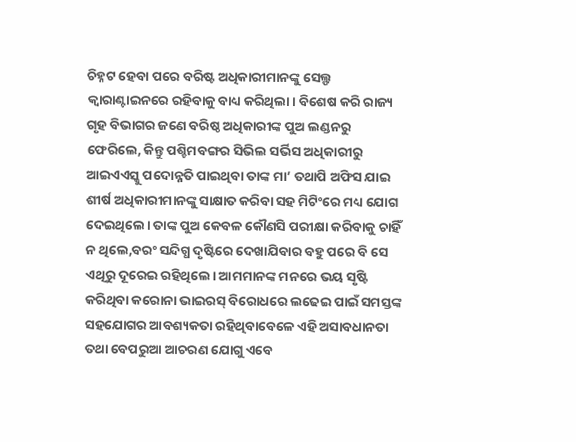ଚିହ୍ନଟ ହେବା ପରେ ବରିଷ୍ଟ ଅଧିକାରୀମାନଙ୍କୁ ସେଲ୍ଫ କ୍ୱାରାଣ୍ଟାଇନରେ ରହିବାକୁ ବାଧ୍ୟ କରିଥିଲା। ବିଶେଷ କରି ରାଜ୍ୟ ଗୃହ ବିଭାଗର ଜଣେ ବରିଷ୍ଠ ଅଧିକାରୀଙ୍କ ପୁଅ ଲଣ୍ଡନରୁ ଫେରିଲେ, କିନ୍ତୁ ପଶ୍ଚିମବଙ୍ଗର ସିଭିଲ ସର୍ଭିସ ଅଧିକାରୀରୁ ଆଇଏଏସ୍କୁ ପଦୋନ୍ନତି ପାଇଥିବା ତାଙ୍କ ମା’ ତଥାପି ଅଫିସ ଯାଇ ଶୀର୍ଷ ଅଧିକାରୀମାନଙ୍କୁ ସାକ୍ଷାତ କରିବା ସହ ମିଟିଂରେ ମଧ୍ୟ ଯୋଗ ଦେଇଥିଲେ। ତାଙ୍କ ପୁଅ କେବଳ କୌଣସି ପରୀକ୍ଷା କରିବାକୁ ଚାହିଁ ନ ଥିଲେ,ବରଂ ସନ୍ଦିଗ୍ଧ ଦୃଷ୍ଟିରେ ଦେଖାଯିବାର ବହୁ ପରେ ବି ସେ ଏଥିରୁ ଦୂରେଇ ରହିଥିଲେ। ଆମମାନଙ୍କ ମନରେ ଭୟ ସୃଷ୍ଟି କରିଥିବା କରୋନା ଭାଇରସ୍ ବିରୋଧରେ ଲଢେଇ ପାଇଁ ସମସ୍ତଙ୍କ ସହଯୋଗର ଆବଶ୍ୟକତା ରହିଥିବାବେଳେ ଏହି ଅସାବଧାନତା ତଥା ବେପରୁଆ ଆଚରଣ ଯୋଗୁ ଏବେ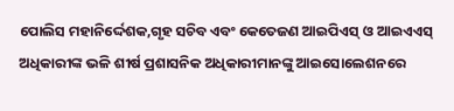ପୋଲିସ ମହାନିର୍ଦ୍ଦେଶକ,ଗୃହ ସଚିବ ଏବଂ କେତେଜଣ ଆଇପିଏସ୍ ଓ ଆଇଏଏସ୍ ଅଧିକାରୀଙ୍କ ଭଳି ଶୀର୍ଷ ପ୍ରଶାସନିକ ଅଧିକାରୀମାନଙ୍କୁ ଆଇସୋଲେଶନରେ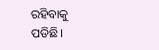ରହିବାକୁ ପଡିଛି।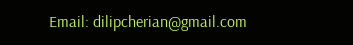Email: dilipcherian@gmail.com